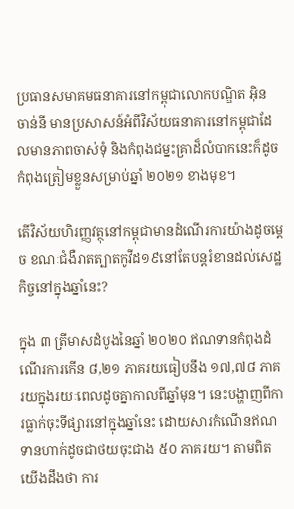ប្រធានសមាគមធនាគារនៅកម្ពុជាលោកបណ្ឌិត អ៊ិន ចាន់នី មានប្រសាសន៍អំពីវិស័យធនាគារនៅកម្ពុជាដែលមានភាពចាស់ទុំ និងកំពុងជម្នះគ្រាដ៏លំបាកនេះក៏ដូចកំពុងត្រៀមខ្លួនសម្រាប់ឆ្នាំ ២០២១ ខាងមុខ។

តើវិស័យហិរញ្ញវត្ថុនៅកម្ពុជាមានដំណើរការយ៉ាងដូចម្តេច ខណៈជំងឺរាតត្បាតកូវីដ១៩នៅតែបន្តរំខានដល់សេដ្ឋកិច្ចនៅក្នុងឆ្នាំនេះ?

ក្នុង ៣ ត្រីមាសដំបូងនៃឆ្នាំ ២០២០ ឥណទានកំពុងដំណើរការកើន ៨,២១ ភាគរយធៀបនឹង ១៧,៧៨ ភាគរយក្នុងរយៈពេលដូចគ្នាកាលពីឆ្នាំមុន។ នេះបង្ហាញពីការធ្លាក់ចុះទីផ្សារនៅក្នុងឆ្នាំនេះ ដោយសារកំណើនឥណទានហាក់ដូចជាថយចុះជាង ៥០ ភាគរយ។ តាមពិតយើងដឹងថា ការ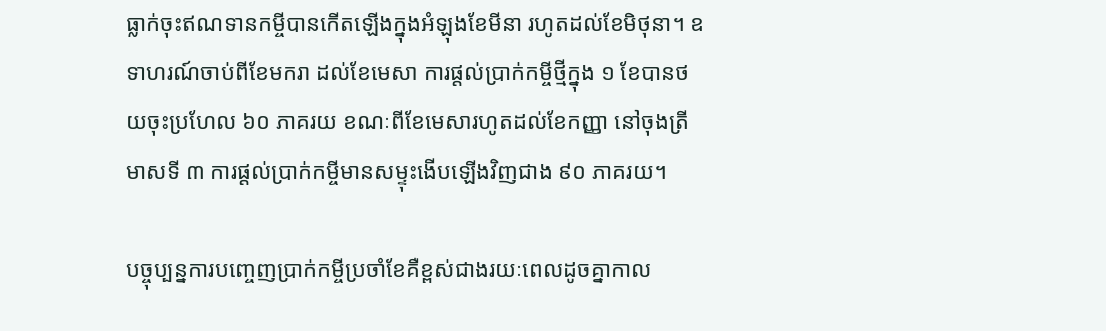ធ្លាក់ចុះឥណទានកម្ចីបានកើតឡើងក្នុងអំឡុងខែមីនា រហូតដល់ខែមិថុនា។ ឧទាហរណ៍ចាប់ពីខែមករា ដល់ខែមេសា ការផ្តល់ប្រាក់កម្ចីថ្មីក្នុង ១ ខែបានថយចុះប្រហែល ៦០ ភាគរយ ខណៈពីខែមេសារហូតដល់ខែកញ្ញា នៅចុងត្រីមាសទី ៣ ការផ្ដល់ប្រាក់កម្ចីមានសម្ទុះងើបឡើងវិញជាង ៩០ ភាគរយ។

បច្ចុប្បន្នការបញ្ចេញប្រាក់កម្ចីប្រចាំខែគឺខ្ពស់ជាងរយៈពេលដូចគ្នាកាល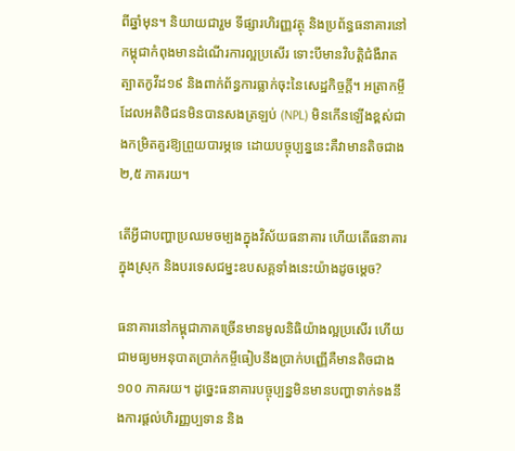ពីឆ្នាំមុន។ និយាយជារួម ទីផ្សារហិរញ្ញវត្ថុ និងប្រព័ន្ធធនាគារនៅកម្ពុជាកំពុងមានដំណើរការល្អប្រសើរ ទោះបីមានវិបត្តិជំងឺរាតត្បាតកូវីដ១៩ និងពាក់ព័ន្ធការធ្លាក់ចុះនៃសេដ្ឋកិច្ចក្តី។ អត្រាកម្ចីដែលអតិថិជនមិនបានសងត្រឡប់ (NPL) មិនកើនឡើងខ្ពស់ជាងកម្រិតគួរឱ្យព្រួយបារម្ភទេ ដោយបច្ចុប្បន្ននេះគឺវាមានតិចជាង ២,៥ ភាគរយ។

តើអ្វីជាបញ្ហាប្រឈមចម្បងក្នុងវិស័យធនាគារ ហើយតើធនាគារក្នុងស្រុក និងបរទេសជម្នះឧបសគ្គទាំងនេះយ៉ាងដូចម្ដេច?

ធនាគារនៅកម្ពុជាភាគច្រើនមានមូលនិធិយ៉ាងល្អប្រសើរ ហើយជាមធ្យមអនុបាតប្រាក់កម្ចីធៀបនឹងប្រាក់បញ្ញើគឺមានតិចជាង ១០០ ភាគរយ។ ដូច្នេះធនាគារបច្ចុប្បន្នមិនមានបញ្ហាទាក់ទងនឹងការផ្តល់ហិរញ្ញប្បទាន និង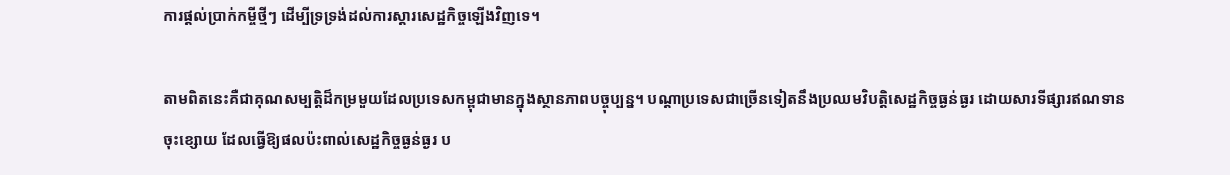ការផ្តល់ប្រាក់កម្ចីថ្មីៗ ដើម្បីទ្រទ្រង់ដល់ការស្តារសេដ្ឋកិច្ចឡើងវិញទេ។

តាមពិតនេះគឺជាគុណសម្បត្តិដ៏កម្រមួយដែលប្រទេសកម្ពុជាមានក្នុងស្ថានភាពបច្ចុប្បន្ន។ បណ្តាប្រទេសជាច្រើនទៀតនឹងប្រឈមវិបត្តិសេដ្ឋកិច្ចធ្ងន់ធ្ងរ ដោយសារទីផ្សារឥណទានចុះខ្សោយ ដែលធ្វើឱ្យផលប៉ះពាល់សេដ្ឋកិច្ចធ្ងន់ធ្ងរ ប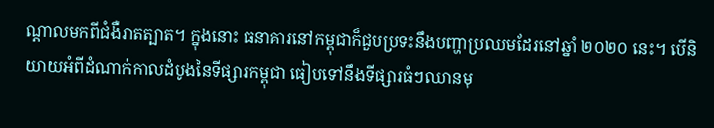ណ្តាលមកពីជំងឺរាតត្បាត។ ក្នុងនោះ ធនាគារនៅកម្ពុជាក៏ជួបប្រទះនឹងបញ្ហាប្រឈមដែរនៅឆ្នាំ ២០២០ នេះ។ បើនិយាយអំពីដំណាក់កាលដំបូងនៃទីផ្សារកម្ពុជា ធៀបទៅនឹងទីផ្សារធំៗឈានមុ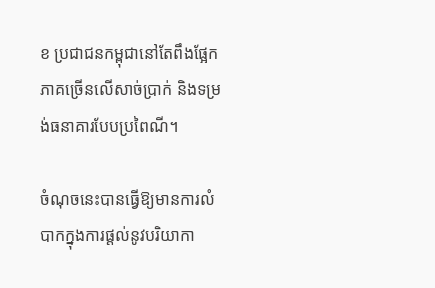ខ ប្រជាជនកម្ពុជានៅតែពឹងផ្អែកភាគច្រើនលើសាច់ប្រាក់ និងទម្រង់ធនាគារបែបប្រពៃណី។

ចំណុចនេះបានធ្វើឱ្យមានការលំបាកក្នុងការផ្តល់នូវបរិយាកា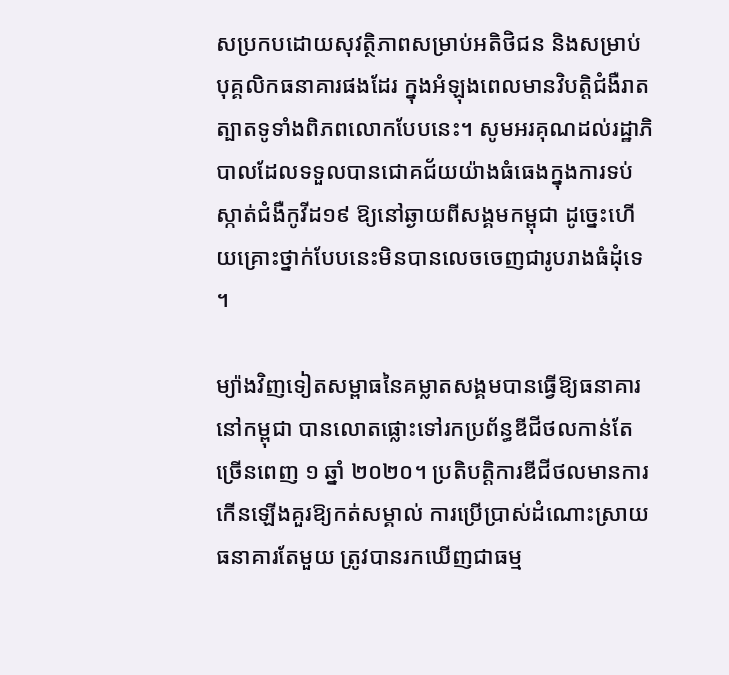សប្រកបដោយសុវត្ថិភាពសម្រាប់អតិថិជន និងសម្រាប់បុគ្គលិកធនាគារផងដែរ ក្នុងអំឡុងពេលមានវិបត្តិជំងឺរាតត្បាតទូទាំងពិភពលោកបែបនេះ។ សូមអរគុណដល់រដ្ឋាភិបាលដែលទទួលបានជោគជ័យយ៉ាងធំធេងក្នុងការទប់ស្កាត់ជំងឺកូវីដ១៩ ឱ្យនៅឆ្ងាយពីសង្គមកម្ពុជា ដូច្នេះហើយគ្រោះថ្នាក់បែបនេះមិនបានលេចចេញជារូបរាងធំដុំទេ។

ម្យ៉ាងវិញទៀតសម្ពាធនៃគម្លាតសង្គមបានធ្វើឱ្យធនាគារនៅកម្ពុជា បានលោតផ្លោះទៅរកប្រព័ន្ធឌីជីថលកាន់តែច្រើនពេញ ១ ឆ្នាំ ២០២០។ ប្រតិបត្តិការឌីជីថលមានការកើនឡើងគួរឱ្យកត់សម្គាល់ ការប្រើប្រាស់ដំណោះស្រាយធនាគារតែមួយ ត្រូវបានរកឃើញជាធម្ម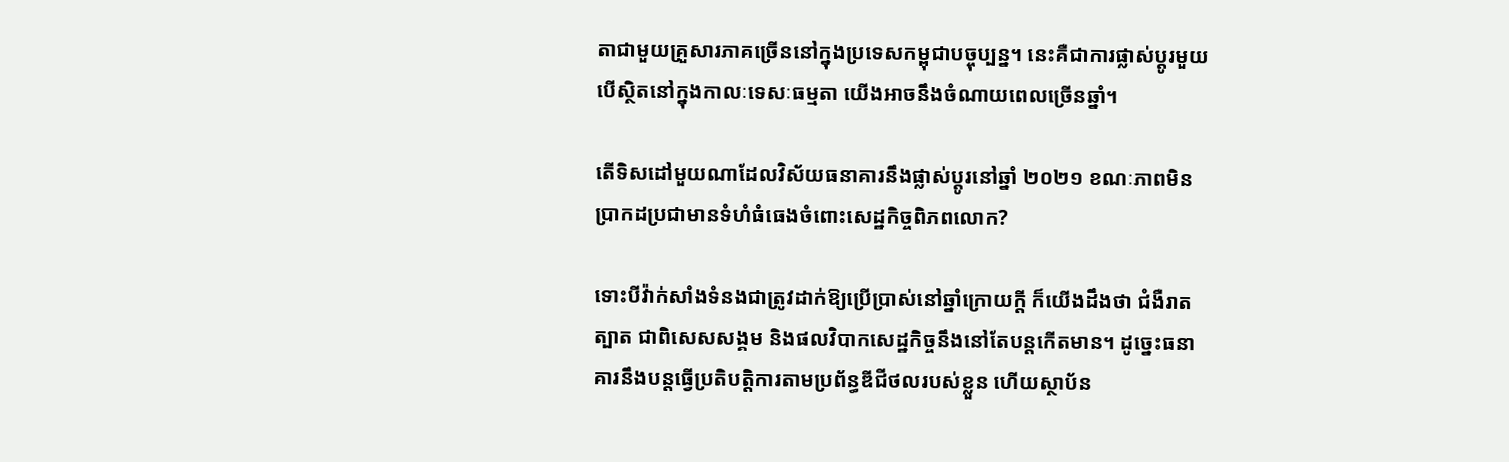តាជាមួយគ្រួសារភាគច្រើននៅក្នុងប្រទេសកម្ពុជាបច្ចុប្បន្ន។ នេះគឺជាការផ្លាស់ប្តូរមួយ បើស្ថិតនៅក្នុងកាលៈទេសៈធម្មតា យើងអាចនឹងចំណាយពេលច្រើនឆ្នាំ។

តើទិសដៅមួយណាដែលវិស័យធនាគារនឹងផ្លាស់ប្តូរនៅឆ្នាំ ២០២១ ខណៈភាពមិនប្រាកដប្រជាមានទំហំធំធេងចំពោះសេដ្ឋកិច្ចពិភពលោក?

ទោះបីវ៉ាក់សាំងទំនងជាត្រូវដាក់ឱ្យប្រើប្រាស់នៅឆ្នាំក្រោយក្តី ក៏យើងដឹងថា ជំងឺរាតត្បាត ជាពិសេសសង្គម និងផលវិបាកសេដ្ឋកិច្ចនឹងនៅតែបន្តកើតមាន។ ដូច្នេះធនាគារនឹងបន្តធ្វើប្រតិបត្តិការតាមប្រព័ន្ធឌីជីថលរបស់ខ្លួន ហើយស្ថាប័ន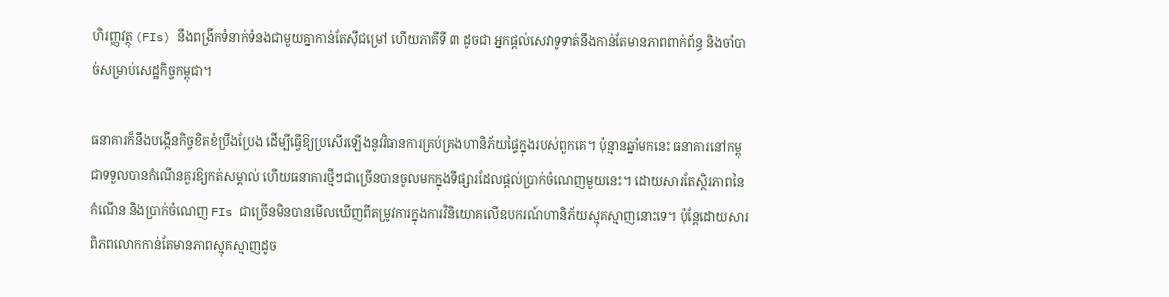ហិរញ្ញវត្ថុ (FIs) នឹងពង្រីកទំនាក់ទំនងជាមួយគ្នាកាន់តែស៊ីជម្រៅ ហើយភាគីទី ៣ ដូចជា អ្នកផ្តល់សេវាទូទាត់នឹងកាន់តែមានភាពពាក់ព័ន្ធ និងចាំបាច់សម្រាប់សេដ្ឋកិច្ចកម្ពុជា។

ធនាគារក៏នឹងបង្កើនកិច្ចខិតខំប្រឹងប្រែង ដើម្បីធ្វើឱ្យប្រសើរឡើងនូវវិធានការគ្រប់គ្រងហានិភ័យផ្ទៃក្នុងរបស់ពួកគេ។ ប៉ុន្មានឆ្នាំមកនេះ ធនាគារនៅកម្ពុជាទទួលបានកំណើនគួរឱ្យកត់សម្គាល់ ហើយធនាគារថ្មីៗជាច្រើនបានចូលមកក្នុងទីផ្សារដែលផ្តល់ប្រាក់ចំណេញមួយនេះ។ ដោយសារតែស្ថិរភាពនៃកំណើន និងប្រាក់ចំណេញ FIs ជាច្រើនមិនបានមើលឃើញពីតម្រូវការក្នុងការវិនិយោគលើឧបករណ៍ហានិភ័យស្មុគស្មាញនោះទេ។ ប៉ុន្តែដោយសារពិភពលោកកាន់តែមានភាពស្មុគស្មាញដូច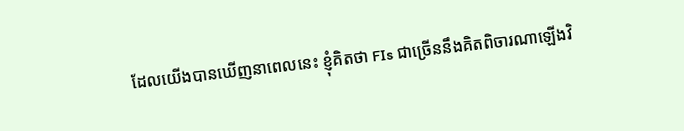ដែលយើងបានឃើញនាពេលនេះ ខ្ញុំគិតថា FIs ជាច្រើននឹងគិតពិចារណាឡើងវិ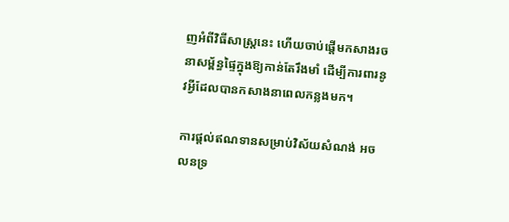ញអំពីវិធីសាស្ត្រនេះ ហើយចាប់ផ្តើមកសាងរចនាសម្ព័ន្ធផ្ទៃក្នុងឱ្យកាន់តែរឹងមាំ ដើម្បីការពារនូវអ្វីដែលបានកសាងនាពេលកន្លងមក។

ការផ្តល់ឥណទានសម្រាប់វិស័យសំណង់ អចលនទ្រ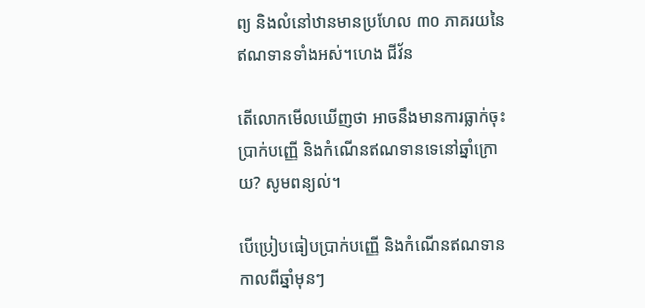ព្យ និងលំនៅឋានមានប្រហែល ៣០ ភាគរយនៃឥណទានទាំងអស់។ហេង ជីវ័ន

តើលោកមើលឃើញថា អាចនឹងមានការធ្លាក់ចុះប្រាក់បញ្ញើ និងកំណើនឥណទានទេនៅឆ្នាំក្រោយ? សូមពន្យល់។

បើប្រៀបធៀបប្រាក់បញ្ញើ និងកំណើនឥណទានកាលពីឆ្នាំមុនៗ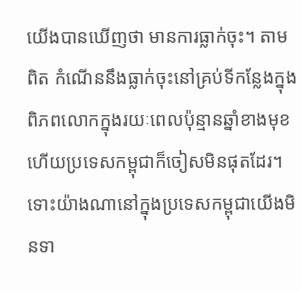យើងបានឃើញថា មានការធ្លាក់ចុះ។ តាមពិត កំណើននឹងធ្លាក់ចុះនៅគ្រប់ទីកន្លែងក្នុងពិភពលោកក្នុងរយៈពេលប៉ុន្មានឆ្នាំខាងមុខ ហើយប្រទេសកម្ពុជាក៏ចៀសមិនផុតដែរ។ ទោះយ៉ាងណានៅក្នុងប្រទេសកម្ពុជាយើងមិនទា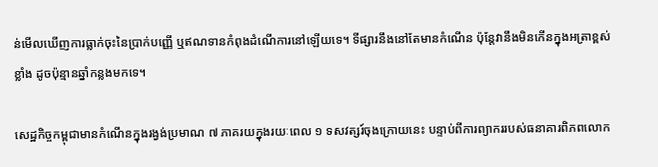ន់មើលឃើញការធ្លាក់ចុះនៃប្រាក់បញ្ញើ ឬឥណទានកំពុងដំណើការនៅឡើយទេ។ ទីផ្សារនឹងនៅតែមានកំណើន ប៉ុន្តែវានឹងមិនកើនក្នុងអត្រាខ្ពស់ខ្លាំង ដូចប៉ុន្មានឆ្នាំកន្លងមកទេ។

សេដ្ឋកិច្ចកម្ពុជាមានកំណើនក្នុងរង្វង់ប្រមាណ ៧ ភាគរយក្នុងរយៈពេល ១ ទសវត្សរ៍ចុងក្រោយនេះ បន្ទាប់ពីការព្យាកររបស់ធនាគារពិភពលោក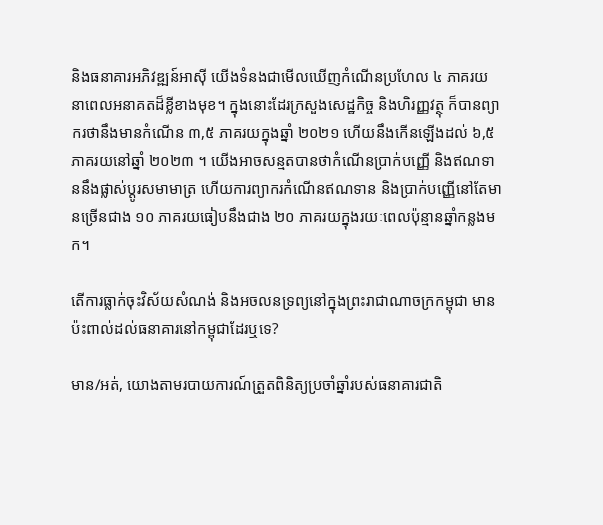និងធនាគារអភិវឌ្ឍន៍អាស៊ី យើងទំនងជាមើលឃើញកំណើនប្រហែល ៤ ភាគរយ នាពេលអនាគតដ៏ខ្លីខាងមុខ។ ក្នុងនោះដែរក្រសួងសេដ្ឋកិច្ច និងហិរញ្ញវត្ថុ ក៏បានព្យាករថានឹងមានកំណើន ៣,៥ ភាគរយក្នុងឆ្នាំ ២០២១ ហើយនឹងកើនឡើងដល់ ៦,៥ ភាគរយនៅឆ្នាំ ២០២៣ ។ យើងអាចសន្មតបានថាកំណើនប្រាក់បញ្ញើ និងឥណទាននឹងផ្លាស់ប្តូរសមាមាត្រ ហើយការព្យាករកំណើនឥណទាន និងប្រាក់បញ្ញើនៅតែមានច្រើនជាង ១០ ភាគរយធៀបនឹងជាង ២០ ភាគរយក្នុងរយៈពេលប៉ុន្មានឆ្នាំកន្លងមក។

តើការធ្លាក់ចុះវិស័យសំណង់ និងអចលនទ្រព្យនៅក្នុងព្រះរាជាណាចក្រកម្ពុជា មានប៉ះពាល់ដល់ធនាគារនៅកម្ពុជាដែរឬទេ?

មាន/អត់, យោងតាមរបាយការណ៍ត្រួតពិនិត្យប្រចាំឆ្នាំរបស់ធនាគារជាតិ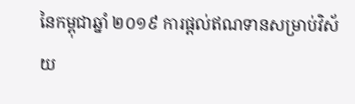នៃកម្ពុជាឆ្នាំ ២០១៩ ការផ្តល់ឥណទានសម្រាប់វិស័យ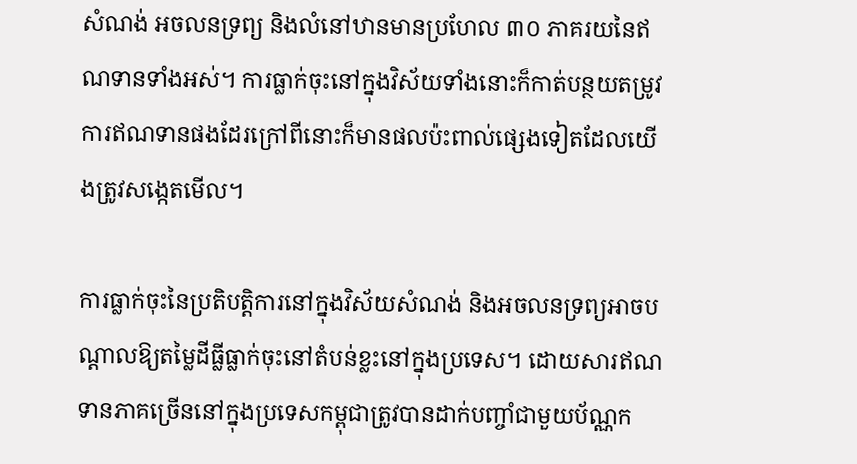សំណង់ អចលនទ្រព្យ និងលំនៅឋានមានប្រហែល ៣០ ភាគរយនៃឥណទានទាំងអស់។ ការធ្លាក់ចុះនៅក្នុងវិស័យទាំងនោះក៏កាត់បន្ថយតម្រូវការឥណទានផងដែរក្រៅពីនោះក៏មានផលប៉ះពាល់ផ្សេងទៀតដែលយើងត្រូវសង្កេតមើល។

ការធ្លាក់ចុះនៃប្រតិបត្តិការនៅក្នុងវិស័យសំណង់ និងអចលនទ្រព្យអាចបណ្តាលឱ្យតម្លៃដីធ្លីធ្លាក់ចុះនៅតំបន់ខ្លះនៅក្នុងប្រទេស។ ដោយសារឥណទានភាគច្រើននៅក្នុងប្រទេសកម្ពុជាត្រូវបានដាក់បញ្ចាំជាមួយប័ណ្ណក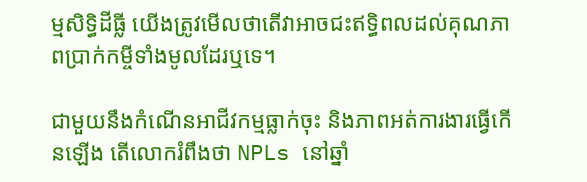ម្មសិទ្ធិដីធ្លី យើងត្រូវមើលថាតើវាអាចជះឥទ្ធិពលដល់គុណភាពប្រាក់កម្ចីទាំងមូលដែរឬទេ។

ជាមួយនឹងកំណើនអាជីវកម្មធ្លាក់ចុះ និងភាពអត់ការងារធ្វើកើនឡើង តើលោករំពឹងថា NPLs នៅឆ្នាំ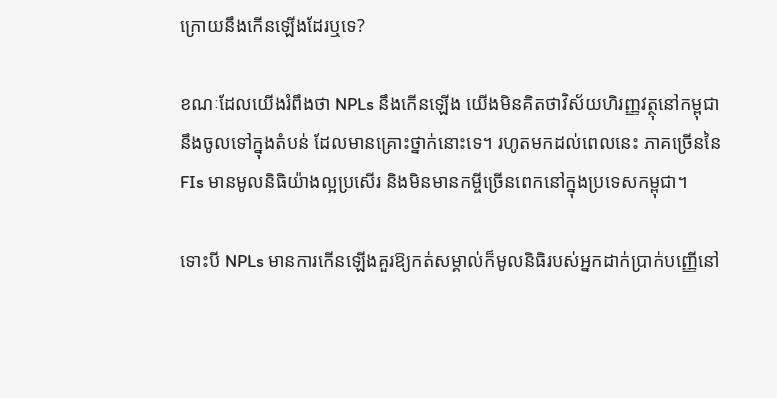ក្រោយនឹងកើនឡើងដែរឬទេ?

ខណៈដែលយើងរំពឹងថា NPLs នឹងកើនឡើង យើងមិនគិតថាវិស័យហិរញ្ញវត្ថុនៅកម្ពុជានឹងចូលទៅក្នុងតំបន់ ដែលមានគ្រោះថ្នាក់នោះទេ។ រហូតមកដល់ពេលនេះ ភាគច្រើននៃ FIs មានមូលនិធិយ៉ាងល្អប្រសើរ និងមិនមានកម្ចីច្រើនពេកនៅក្នុងប្រទេសកម្ពុជា។

ទោះបី NPLs មានការកើនឡើងគួរឱ្យកត់សម្គាល់ក៏មូលនិធិរបស់អ្នកដាក់ប្រាក់បញ្ញើនៅ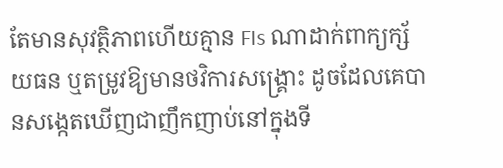តែមានសុវត្ថិភាពហើយគ្មាន FIs ណាដាក់ពាក្យក្ស័យធន ឬតម្រូវឱ្យមានថវិការសង្គ្រោះ ដូចដែលគេបានសង្កេតឃើញជាញឹកញាប់នៅក្នុងទី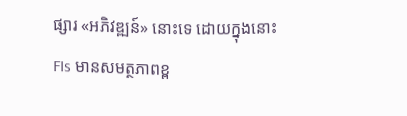ផ្សារ «អភិវឌ្ឍន៍» នោះទេ ដោយក្នុងនោះ FIs មានសមត្ថភាពខ្ព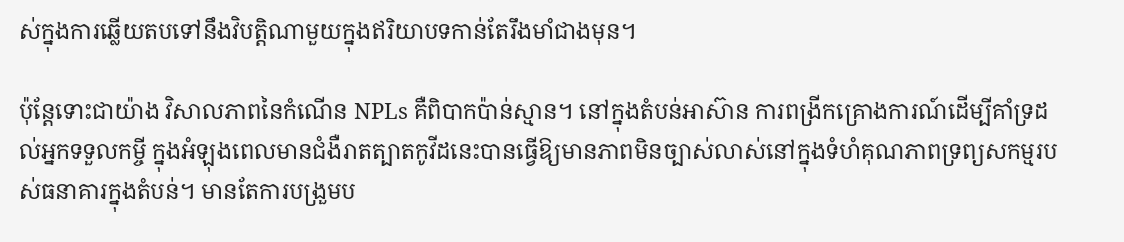ស់ក្នុងការឆ្លើយតបទៅនឹងវិបត្តិណាមួយក្នុងឥរិយាបទកាន់តែរឹងមាំជាងមុន។

ប៉ុន្តែទោះជាយ៉ាង វិសាលភាពនៃកំណើន NPLs គឺពិបាកប៉ាន់ស្មាន។ នៅក្នុងតំបន់អាស៊ាន ការពង្រីកគ្រោងការណ៍ដើម្បីគាំទ្រដល់អ្នកទទួលកម្ចី ក្នុងអំឡុងពេលមានជំងឺរាតត្បាតកូវីដនេះបានធ្វើឱ្យមានភាពមិនច្បាស់លាស់នៅក្នុងទំហំគុណភាពទ្រព្យសកម្មរបស់ធនាគារក្នុងតំបន់។ មានតែការបង្រួមប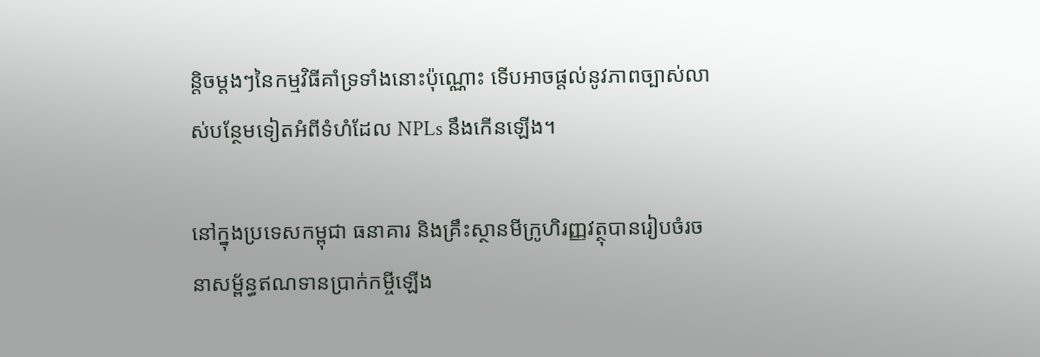ន្តិចម្តងៗនៃកម្មវិធីគាំទ្រទាំងនោះប៉ុណ្ណោះ ទើបអាចផ្តល់នូវភាពច្បាស់លាស់បន្ថែមទៀតអំពីទំហំដែល NPLs នឹងកើនឡើង។

នៅក្នុងប្រទេសកម្ពុជា ធនាគារ និងគ្រឹះស្ថានមីក្រូហិរញ្ញវត្ថុបានរៀបចំរចនាសម្ព័ន្ធឥណទានប្រាក់កម្ចីឡើង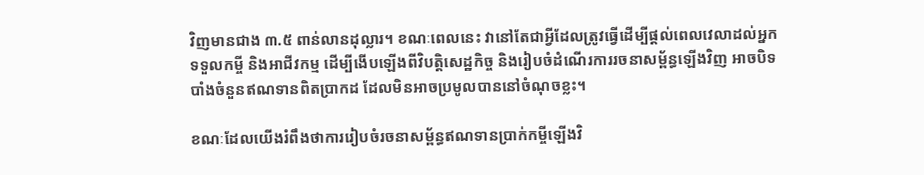វិញមានជាង ៣.៥ ពាន់លានដុល្លារ។ ខណៈពេលនេះ វានៅតែជាអ្វីដែលត្រូវធ្វើដើម្បីផ្តល់ពេលវេលាដល់អ្នកទទួលកម្ចី និងអាជីវកម្ម ដើម្បីងើបឡើងពីវិបត្តិសេដ្ឋកិច្ច និងរៀបចំដំណើរការរចនាសម្ព័ន្ធឡើងវិញ អាចបិទបាំងចំនួនឥណទានពិតប្រាកដ ដែលមិនអាចប្រមូលបាននៅចំណុចខ្លះ។

ខណៈដែលយើងរំពឹងថាការរៀបចំរចនាសម្ព័ន្ធឥណទានប្រាក់កម្ចីឡើងវិ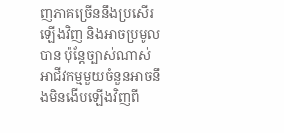ញភាគច្រើននឹងប្រសើរឡើងវិញ និងអាចប្រមូលបាន ប៉ុន្តែច្បាស់ណាស់ អាជីវកម្មមួយចំនួនអាចនឹងមិនងើបឡើងវិញពី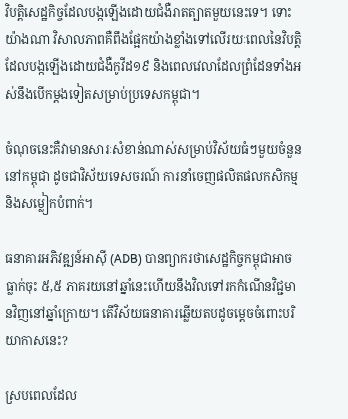វិបត្តិសេដ្ឋកិច្ចដែលបង្កឡើងដោយជំងឺរាតត្បាតមួយនេះទេ។ ទោះយ៉ាងណា វិសាលភាពគឺពឹងផ្អែកយ៉ាងខ្លាំងទៅលើរយៈពេលនៃវិបត្តិដែលបង្កឡើងដោយជំងឺកូវីដ១៩ និងពេលវេលាដែលព្រំដែនទាំងអស់នឹងបើកម្តងទៀតសម្រាប់ប្រទេសកម្ពុជា។

ចំណុចនេះគឺវាមានសារៈសំខាន់ណាស់សម្រាប់វិស័យធំៗមួយចំនួននៅកម្ពុជា ដូចជាវិស័យទេសចរណ៍ ការនាំចេញផលិតផលកសិកម្ម និងសម្លៀកបំពាក់។

ធនាគារអភិវឌ្ឍន៍អាស៊ី (ADB) បានព្យាករថាសេដ្ឋកិច្ចកម្ពុជាអាចធ្លាក់ចុះ ៥,៥ ភាគរយនៅឆ្នាំនេះហើយនឹងវិលទៅរកកំណើនវិជ្ជមានវិញនៅឆ្នាំក្រោយ។ តើវិស័យធនាគារឆ្លើយតបដូចម្តេចចំពោះបរិយាកាសនេះ?

ស្របពេលដែល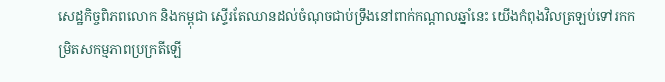សេដ្ឋកិច្ចពិភពលោក និងកម្ពុជា ស្ទើរតែឈានដល់ចំណុចជាប់ទ្រឹងនៅពាក់កណ្តាលឆ្នាំនេះ យើងកំពុងវិលត្រឡប់ទៅរកកម្រិតសកម្មភាពប្រក្រតីឡើ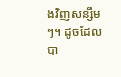ងវិញសន្សឹមៗ។ ដូចដែលបា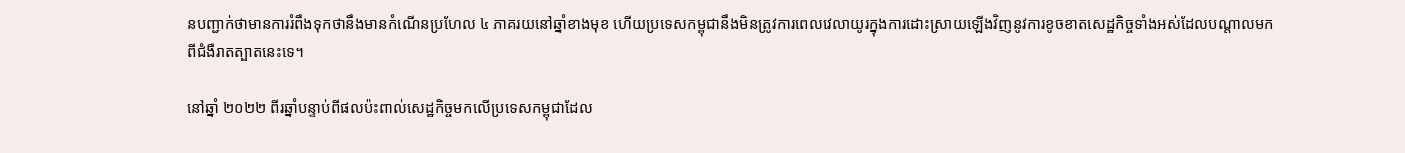នបញ្ជាក់ថាមានការរំពឹងទុកថានឹងមានកំណើនប្រហែល ៤ ភាគរយនៅឆ្នាំខាងមុខ ហើយប្រទេសកម្ពុជានឹងមិនត្រូវការពេលវេលាយូរក្នុងការដោះស្រាយឡើងវិញនូវការខូចខាតសេដ្ឋកិច្ចទាំងអស់ដែលបណ្តាលមកពីជំងឺរាតត្បាតនេះទេ។

នៅឆ្នាំ ២០២២ ពីរឆ្នាំបន្ទាប់ពីផលប៉ះពាល់សេដ្ឋកិច្ចមកលើប្រទេសកម្ពុជាដែល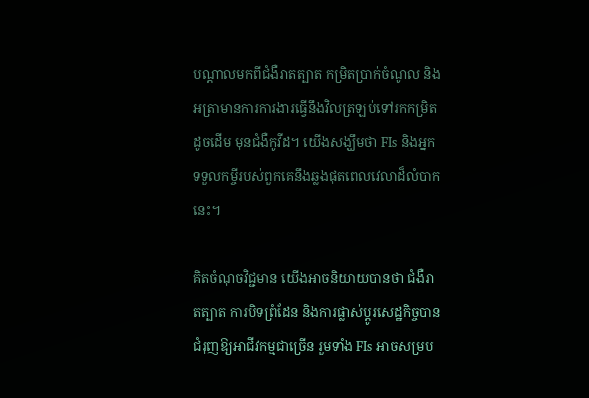បណ្តាលមកពីជំងឺរាតត្បាត កម្រិតប្រាក់ចំណូល និងអត្រាមានការការងារធ្វើនឹងវិលត្រឡប់ទៅរកកម្រិតដូចដើម មុនជំងឺកូវីដ។ យើងសង្ឃឹមថា FIs និងអ្នកទទួលកម្ចីរបស់ពួកគេនឹងឆ្លងផុតពេលវេលាដ៏លំបាកនេះ។

គិតចំណុចវិជ្ជមាន យើងអាចនិយាយបានថា ជំងឺរាតត្បាត ការបិទព្រំដែន និងការផ្លាស់ប្តូរសេដ្ឋកិច្ចបានជំរុញឱ្យអាជីវកម្មជាច្រើន រួមទាំង FIs អាចសម្រប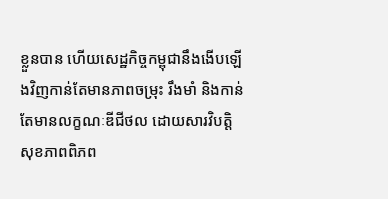ខ្លួនបាន ហើយសេដ្ឋកិច្ចកម្ពុជានឹងងើបឡើងវិញកាន់តែមានភាពចម្រុះ រឹងមាំ និងកាន់តែមានលក្ខណៈឌីជីថល ដោយសារវិបត្តិសុខភាពពិភព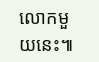លោកមួយនេះ៕